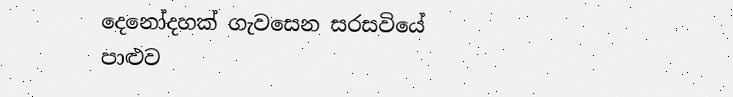දෙනෝදහක් ගැවසෙන සරසවියේ
පාළුව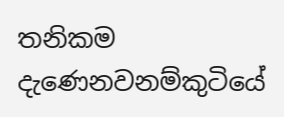තනිකම දැණෙනවනම්කුටියේ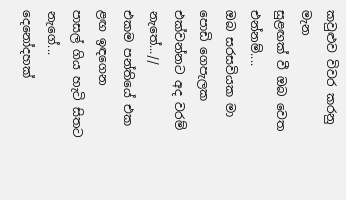කවුළුව විවර කරනු මැන
සුළඟක් වී ඔබ වෙත එන්නම්....
ඔබ සරසවියක මා පොඩි ගෙපැලක
එක්වන්නට අද වරම් නැතේ...//
එකම පන්තියේ එක ළඟ ඉඳගෙන
පාසල් ගිය හැටි සිතට නැගේ...
දෙනෝදහක්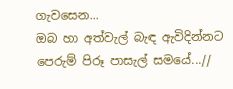ගැවසෙන...
ඔබ හා අත්වැල් බැඳ ඇවිදින්නට
පෙරුම් පිරූ පාසැල් සමයේ...//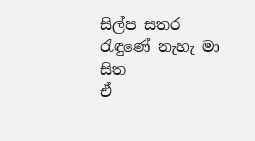සිල්ප සතර රැඳුණේ නැහැ මා සිත
ඒ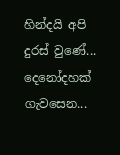හින්දයි අපි දුරස් වුණේ...
දෙනෝදහක් ගැවසෙන...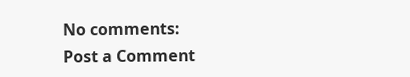No comments:
Post a Comment